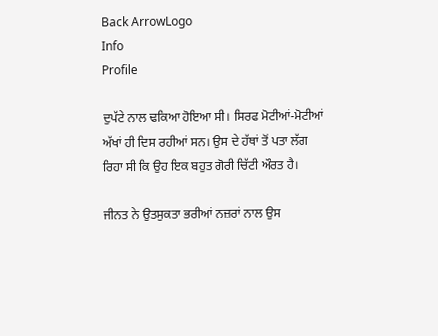Back ArrowLogo
Info
Profile

ਦੁਪੱਟੇ ਨਾਲ ਢਕਿਆ ਹੋਇਆ ਸੀ। ਸਿਰਫ ਮੋਟੀਆਂ-ਮੋਟੀਆਂ ਅੱਖਾਂ ਹੀ ਦਿਸ ਰਹੀਆਂ ਸਨ। ਉਸ ਦੇ ਹੱਥਾਂ ਤੋਂ ਪਤਾ ਲੱਗ ਰਿਹਾ ਸੀ ਕਿ ਉਹ ਇਕ ਬਹੁਤ ਗੋਰੀ ਚਿੱਟੀ ਔਰਤ ਹੈ।

ਜੀਨਤ ਨੇ ਉਤਸੁਕਤਾ ਭਰੀਆਂ ਨਜ਼ਰਾਂ ਨਾਲ ਉਸ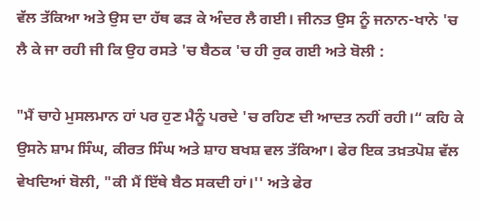ਵੱਲ ਤੱਕਿਆ ਅਤੇ ਉਸ ਦਾ ਹੱਥ ਫੜ ਕੇ ਅੰਦਰ ਲੈ ਗਈ। ਜੀਨਤ ਉਸ ਨੂੰ ਜਨਾਨ-ਖਾਨੇ 'ਚ ਲੈ ਕੇ ਜਾ ਰਹੀ ਜੀ ਕਿ ਉਹ ਰਸਤੇ 'ਚ ਬੈਠਕ 'ਚ ਹੀ ਰੁਕ ਗਈ ਅਤੇ ਬੋਲੀ :

"ਮੈਂ ਚਾਹੇ ਮੁਸਲਮਾਨ ਹਾਂ ਪਰ ਹੁਣ ਮੈਨੂੰ ਪਰਦੇ 'ਚ ਰਹਿਣ ਦੀ ਆਦਤ ਨਹੀਂ ਰਹੀ।“ ਕਹਿ ਕੇ ਉਸਨੇ ਸ਼ਾਮ ਸਿੰਘ, ਕੀਰਤ ਸਿੰਘ ਅਤੇ ਸ਼ਾਹ ਬਖਸ਼ ਵਲ ਤੱਕਿਆ। ਫੇਰ ਇਕ ਤਖ਼ਤਪੋਸ਼ ਵੱਲ ਵੇਖਦਿਆਂ ਬੋਲੀ, "ਕੀ ਮੈਂ ਇੱਥੇ ਬੈਠ ਸਕਦੀ ਹਾਂ।'' ਅਤੇ ਫੇਰ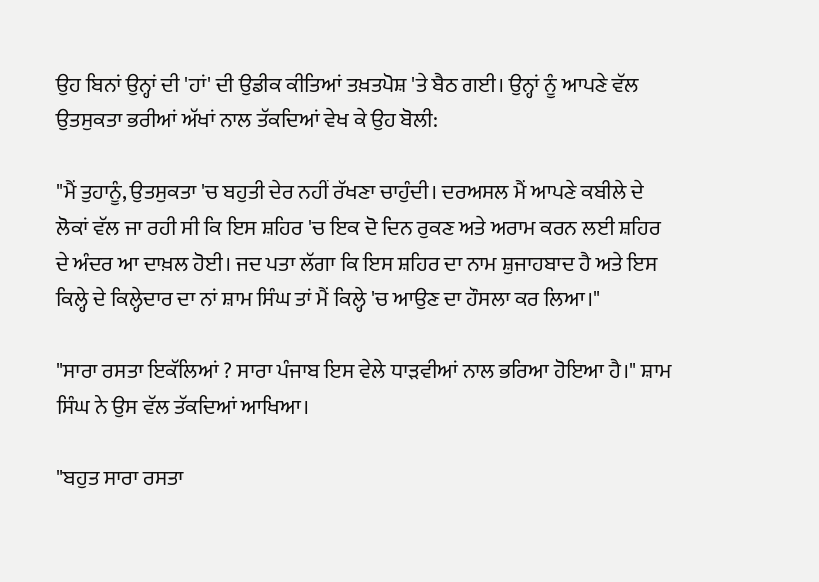ਉਹ ਬਿਨਾਂ ਉਨ੍ਹਾਂ ਦੀ 'ਹਾਂ' ਦੀ ਉਡੀਕ ਕੀਤਿਆਂ ਤਖ਼ਤਪੋਸ਼ 'ਤੇ ਬੈਠ ਗਈ। ਉਨ੍ਹਾਂ ਨੂੰ ਆਪਣੇ ਵੱਲ ਉਤਸੁਕਤਾ ਭਰੀਆਂ ਅੱਖਾਂ ਨਾਲ ਤੱਕਦਿਆਂ ਵੇਖ ਕੇ ਉਹ ਬੋਲੀ:

"ਮੈਂ ਤੁਹਾਨੂੰ, ਉਤਸੁਕਤਾ 'ਚ ਬਹੁਤੀ ਦੇਰ ਨਹੀਂ ਰੱਖਣਾ ਚਾਹੁੰਦੀ। ਦਰਅਸਲ ਮੈਂ ਆਪਣੇ ਕਬੀਲੇ ਦੇ ਲੋਕਾਂ ਵੱਲ ਜਾ ਰਹੀ ਸੀ ਕਿ ਇਸ ਸ਼ਹਿਰ 'ਚ ਇਕ ਦੋ ਦਿਨ ਰੁਕਣ ਅਤੇ ਅਰਾਮ ਕਰਨ ਲਈ ਸ਼ਹਿਰ ਦੇ ਅੰਦਰ ਆ ਦਾਖ਼ਲ ਹੋਈ। ਜਦ ਪਤਾ ਲੱਗਾ ਕਿ ਇਸ ਸ਼ਹਿਰ ਦਾ ਨਾਮ ਸ਼ੁਜਾਹਬਾਦ ਹੈ ਅਤੇ ਇਸ ਕਿਲ੍ਹੇ ਦੇ ਕਿਲ੍ਹੇਦਾਰ ਦਾ ਨਾਂ ਸ਼ਾਮ ਸਿੰਘ ਤਾਂ ਮੈਂ ਕਿਲ੍ਹੇ 'ਚ ਆਉਣ ਦਾ ਹੌਸਲਾ ਕਰ ਲਿਆ।"

"ਸਾਰਾ ਰਸਤਾ ਇਕੱਲਿਆਂ ? ਸਾਰਾ ਪੰਜਾਬ ਇਸ ਵੇਲੇ ਧਾੜਵੀਆਂ ਨਾਲ ਭਰਿਆ ਹੋਇਆ ਹੈ।" ਸ਼ਾਮ ਸਿੰਘ ਨੇ ਉਸ ਵੱਲ ਤੱਕਦਿਆਂ ਆਖਿਆ।

"ਬਹੁਤ ਸਾਰਾ ਰਸਤਾ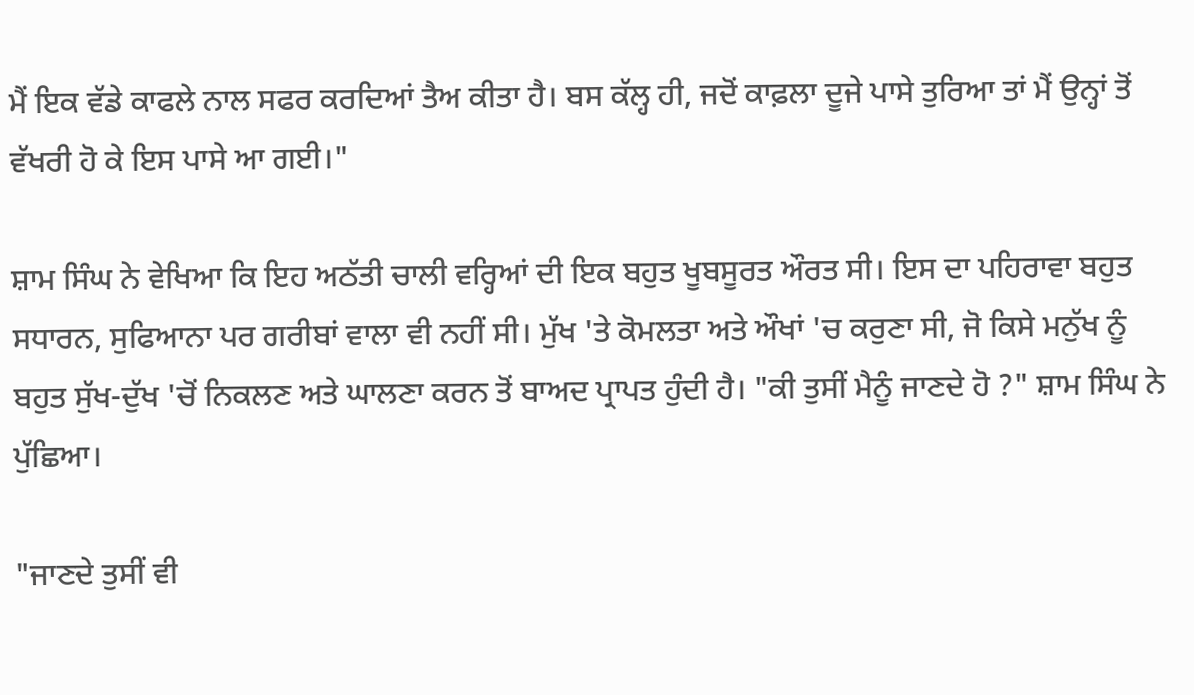ਮੈਂ ਇਕ ਵੱਡੇ ਕਾਫਲੇ ਨਾਲ ਸਫਰ ਕਰਦਿਆਂ ਤੈਅ ਕੀਤਾ ਹੈ। ਬਸ ਕੱਲ੍ਹ ਹੀ, ਜਦੋਂ ਕਾਫ਼ਲਾ ਦੂਜੇ ਪਾਸੇ ਤੁਰਿਆ ਤਾਂ ਮੈਂ ਉਨ੍ਹਾਂ ਤੋਂ ਵੱਖਰੀ ਹੋ ਕੇ ਇਸ ਪਾਸੇ ਆ ਗਈ।"

ਸ਼ਾਮ ਸਿੰਘ ਨੇ ਵੇਖਿਆ ਕਿ ਇਹ ਅਠੱਤੀ ਚਾਲੀ ਵਰ੍ਹਿਆਂ ਦੀ ਇਕ ਬਹੁਤ ਖੂਬਸੂਰਤ ਔਰਤ ਸੀ। ਇਸ ਦਾ ਪਹਿਰਾਵਾ ਬਹੁਤ ਸਧਾਰਨ, ਸੁਫਿਆਨਾ ਪਰ ਗਰੀਬਾਂ ਵਾਲਾ ਵੀ ਨਹੀਂ ਸੀ। ਮੁੱਖ 'ਤੇ ਕੋਮਲਤਾ ਅਤੇ ਔਖਾਂ 'ਚ ਕਰੁਣਾ ਸੀ, ਜੋ ਕਿਸੇ ਮਨੁੱਖ ਨੂੰ ਬਹੁਤ ਸੁੱਖ-ਦੁੱਖ 'ਚੋਂ ਨਿਕਲਣ ਅਤੇ ਘਾਲਣਾ ਕਰਨ ਤੋਂ ਬਾਅਦ ਪ੍ਰਾਪਤ ਹੁੰਦੀ ਹੈ। "ਕੀ ਤੁਸੀਂ ਮੈਨੂੰ ਜਾਣਦੇ ਹੋ ?" ਸ਼ਾਮ ਸਿੰਘ ਨੇ ਪੁੱਛਿਆ।

"ਜਾਣਦੇ ਤੁਸੀਂ ਵੀ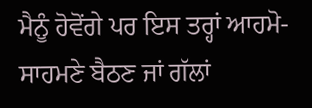ਮੈਨੂੰ ਹੋਵੋਂਗੇ ਪਰ ਇਸ ਤਰ੍ਹਾਂ ਆਹਮੋ-ਸਾਹਮਣੇ ਬੈਠਣ ਜਾਂ ਗੱਲਾਂ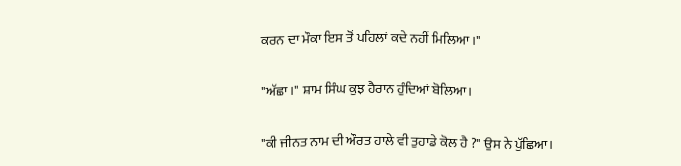ਕਰਨ ਦਾ ਮੌਕਾ ਇਸ ਤੋਂ ਪਹਿਲਾਂ ਕਦੇ ਨਹੀਂ ਮਿਲਿਆ ।"

"ਅੱਛਾ।" ਸ਼ਾਮ ਸਿੰਘ ਕੁਝ ਹੈਰਾਨ ਹੁੰਦਿਆਂ ਬੋਲਿਆ।

"ਕੀ ਜੀਨਤ ਨਾਮ ਦੀ ਔਰਤ ਹਾਲੇ ਵੀ ਤੁਹਾਡੇ ਕੋਲ ਹੈ ?" ਉਸ ਨੇ ਪੁੱਛਿਆ।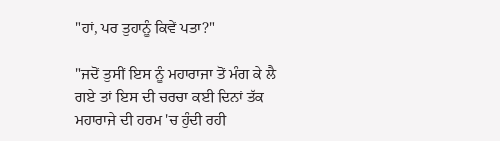"ਹਾਂ, ਪਰ ਤੁਹਾਨੂੰ ਕਿਵੇਂ ਪਤਾ?"

"ਜਦੋਂ ਤੁਸੀਂ ਇਸ ਨੂੰ ਮਹਾਰਾਜਾ ਤੋਂ ਮੰਗ ਕੇ ਲੈ ਗਏ ਤਾਂ ਇਸ ਦੀ ਚਰਚਾ ਕਈ ਦਿਨਾਂ ਤੱਕ ਮਹਾਰਾਜੇ ਦੀ ਹਰਮ 'ਚ ਹੁੰਦੀ ਰਹੀ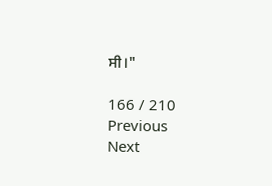ਸੀ।"

166 / 210
Previous
Next